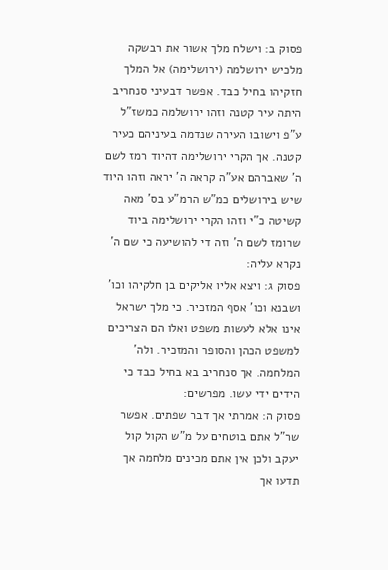פסוק ב: וישלח מלך אשור את רבשקה מלכיש ירושלמה (ירושלימה) אל המלך חזקיהו בחיל כבד. אפשר דבעיני סנחריב היתה עיר קטנה וזהו ירושלמה כמשז"ל ע"פ וישובו העירה שנדמה בעיניהם כעיר קטנה. אך הקרי ירושלימה דהיוד רמז לשם ה' שאברהם אע"ה קראה ה' יראה וזהו היוד שיש בירושלים כמ"ש הרמ"ע בס' מאה קשיטה כ"י וזהו הקרי ירושלימה ביוד שרומז לשם ה' וזה די להושיעה כי שם ה' נקרא עליה:
פסוק ג: ויצא אליו אליקים בן חלקיהו וכו' ושבנא וכו' אסף המזכיר. כי מלך ישראל אינו אלא לעשות משפט ואלו הם הצריכים למשפט הכהן והסופר והמזכיר. ולה' המלחמה. אך סנחריב בא בחיל כבד כי הידים ידי עשו. מפרשים:
פסוק ה: אמרתי אך דבר שפתים. אפשר שר"ל אתם בוטחים על מ"ש הקול קול יעקב ולכן אין אתם מכינים מלחמה אך תדעו אך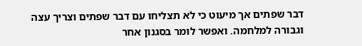דבר שפתים אך מיעוט כי לא תצליחו עם דבר שפתים וצריך עצה וגבורה למלחמה. ואפשר לומר בסגנון אחר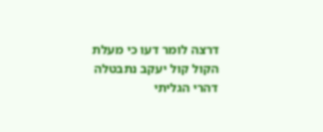דרצה לומר דעו כי מעלת הקול קול יעקב נתבטלה דהרי הגליתי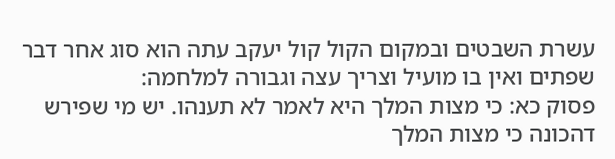עשרת השבטים ובמקום הקול קול יעקב עתה הוא סוג אחר דבר שפתים ואין בו מועיל וצריך עצה וגבורה למלחמה:
פסוק כא: כי מצות המלך היא לאמר לא תענהו. יש מי שפירש דהכונה כי מצות המלך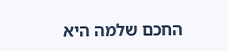החכם שלמה היא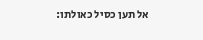אל תען כסיל כאולתו: